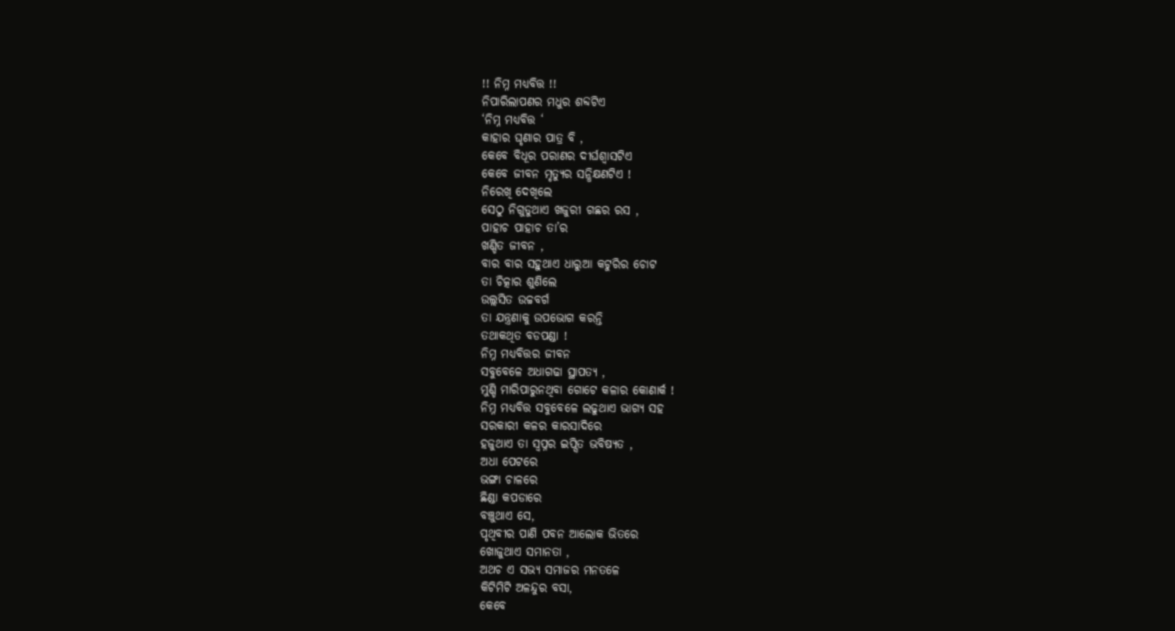!! ନିମ୍ନ ମଧ୍ଯବିତ୍ତ !!
ନିପାରିଲାପଣର ମଧୁର ଶବ୍ଦଟିଏ
‘ନିମ୍ନ ମଧ୍ଯବିତ୍ତ ‘
କାହାର ଘୃଣାର ପାତ୍ର ବି ,
କେବେ ବିଧୂର ପରାଣର ଦୀର୍ଘଶ୍ବାସଟିଏ
କେବେ ଜୀବନ ମୃତ୍ଯୁର ସନ୍ଧିକ୍ଷଣଟିଏ !
ନିରେଖି ଦେଖିଲେ
ସେଠୁ ନିଗୁଡୁଥାଏ ଖଜୁରୀ ଗଛର ରସ ,
ପାହାଚ ପାହାଚ ତା’ର
ଖଣ୍ଡିତ ଜୀବନ ,
ବାର ବାର ସହୁଥାଏ ଧାରୁଆ କଟୁରିର ଚୋଟ
ତା ଚିତ୍କାର ଶୁଣିଲେ
ଉଲ୍ଲସିତ ଉଚ୍ଚବର୍ଗ
ତା ଯନ୍ତ୍ରଣାକୁ ଉପଭୋଗ କରନ୍ତି
ତଥାକଥିତ ବଡପଣ୍ଡା !
ନିମ୍ନ ମଧ୍ଯବିତ୍ତର ଜୀବନ
ସବୁବେଳେ ଅଧାଗଢା ସ୍ଥାପତ୍ଯ ,
ମୁଣ୍ଡି ମାରିପାରୁନଥିବା ଗୋଟେ କଳାର କୋଣାର୍କ !
ନିମ୍ନ ମଧ୍ଯବିତ୍ତ ସବୁବେଳେ ଲଢୁଥାଏ ଭାଗ୍ଯ ସହ
ସରକାରୀ କଳର କାରସାଦିରେ
ହଜୁଥାଏ ତା ସ୍ବପ୍ନର ଇପ୍ସିତ ଭବିଷ୍ଯତ ,
ଅଧା ପେଟରେ
ଭଙ୍ଗା ଚାଳରେ
ଛିଣ୍ଡା କପଡାରେ
ବଞ୍ଚୁଥାଏ ସେ,
ପୃଥିବୀର ପାଣି ପବନ ଆଲୋକ ଭିତରେ
ଖୋଜୁଥାଏ ସମାନତା ,
ଅଥଚ ଏ ସଭ୍ଯ ସମାଜର ମନତଳେ
କିଟିମିଟି ଅଳନ୍ଦୁର ବସା,
କେବେ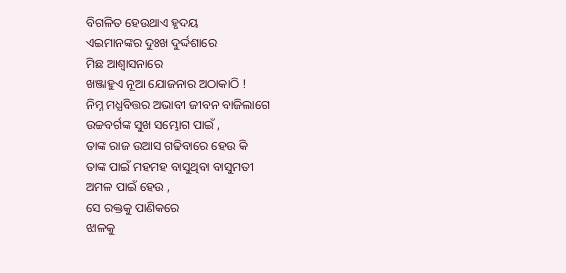ବିଗଳିତ ହେଉଥାଏ ହୃଦୟ
ଏଇମାନଙ୍କର ଦୁଃଖ ଦୁର୍ଦ୍ଦଶାରେ
ମିଛ ଆଶ୍ବାସନାରେ
ଖଞ୍ଜାହୁଏ ନୂଆ ଯୋଜନାର ଅଠାକାଠି !
ନିମ୍ନ ମଧ୍ଯବିତ୍ତର ଅଭାବୀ ଜୀବନ ବାଜିଲାଗେ
ଉଚ୍ଚବର୍ଗଙ୍କ ସୁଖ ସମ୍ଭୋଗ ପାଇଁ ,
ତାଙ୍କ ରାଜ ଉଆସ ଗଢିବାରେ ହେଉ କି
ତାଙ୍କ ପାଇଁ ମହମହ ବାସୁଥିବା ବାସୁମତୀ
ଅମଳ ପାଇଁ ହେଉ ,
ସେ ରକ୍ତକୁ ପାଣିକରେ
ଝାଳକୁ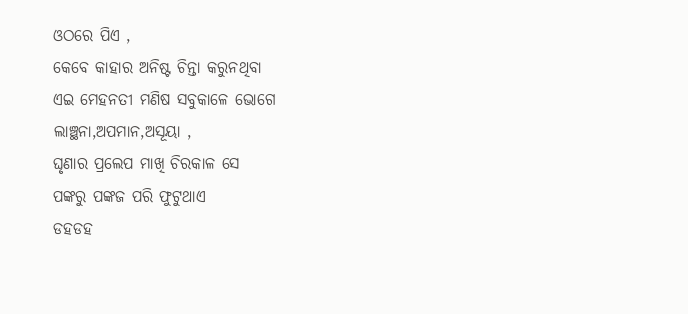ଓଠରେ ପିଏ ,
କେବେ କାହାର ଅନିଷ୍ଟ ଚିନ୍ତା କରୁନଥିବା
ଏଇ ମେହନତୀ ମଣିଷ ସବୁକାଳେ ଭୋଗେ
ଲାଞ୍ଛନା,ଅପମାନ,ଅସୂୟା ,
ଘୃଣାର ପ୍ରଲେପ ମାଖି ଚିରକାଳ ସେ
ପଙ୍କରୁ ପଙ୍କଜ ପରି ଫୁଟୁଥାଏ
ଡହଡହ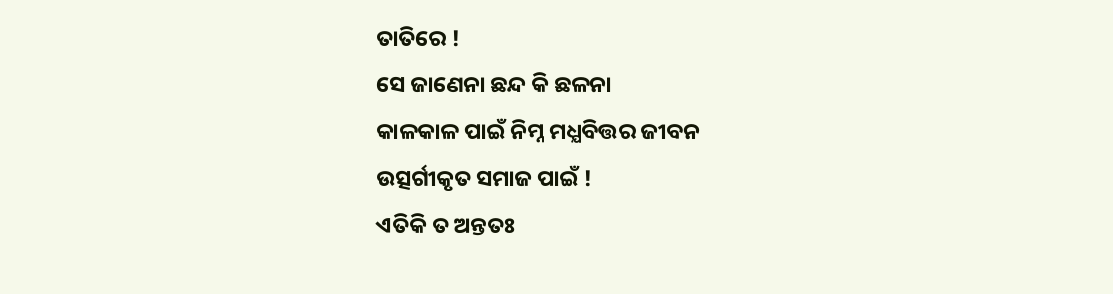ତାତିରେ !
ସେ ଜାଣେନା ଛନ୍ଦ କି ଛଳନା
କାଳକାଳ ପାଇଁ ନିମ୍ନ ମଧ୍ଯବିତ୍ତର ଜୀବନ
ଉତ୍ସର୍ଗୀକୃତ ସମାଜ ପାଇଁ !
ଏତିକି ତ ଅନ୍ତତଃ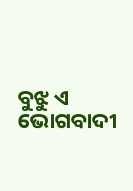ବୁଝୁ ଏ ଭୋଗବାଦୀ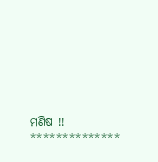ମଣିଷ !!
**************